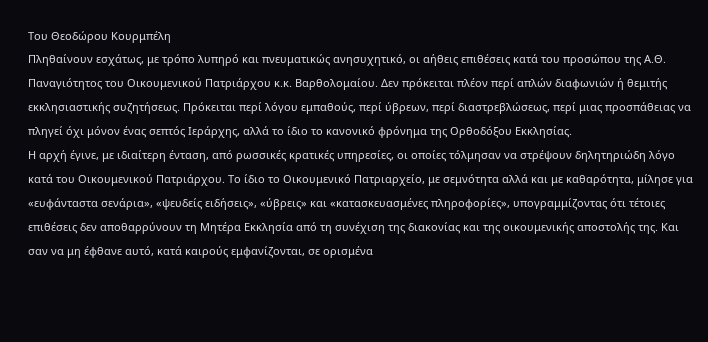Του Θεοδώρου Κουρμπέλη
Πληθαίνουν εσχάτως, με τρόπο λυπηρό και πνευματικώς ανησυχητικό, οι αήθεις επιθέσεις κατά του προσώπου της Α.Θ. Παναγιότητος του Οικουμενικού Πατριάρχου κ.κ. Βαρθολομαίου. Δεν πρόκειται πλέον περί απλών διαφωνιών ή θεμιτής εκκλησιαστικής συζητήσεως. Πρόκειται περί λόγου εμπαθούς, περί ύβρεων, περί διαστρεβλώσεως, περί μιας προσπάθειας να πληγεί όχι μόνον ένας σεπτός Ιεράρχης, αλλά το ίδιο το κανονικό φρόνημα της Ορθοδόξου Εκκλησίας.
Η αρχή έγινε, με ιδιαίτερη ένταση, από ρωσσικές κρατικές υπηρεσίες, οι οποίες τόλμησαν να στρέψουν δηλητηριώδη λόγο κατά του Οικουμενικού Πατριάρχου. Το ίδιο το Οικουμενικό Πατριαρχείο, με σεμνότητα αλλά και με καθαρότητα, μίλησε για «ευφάνταστα σενάρια», «ψευδείς ειδήσεις», «ύβρεις» και «κατασκευασμένες πληροφορίες», υπογραμμίζοντας ότι τέτοιες επιθέσεις δεν αποθαρρύνουν τη Μητέρα Εκκλησία από τη συνέχιση της διακονίας και της οικουμενικής αποστολής της. Και σαν να μη έφθανε αυτό, κατά καιρούς εμφανίζονται, σε ορισμένα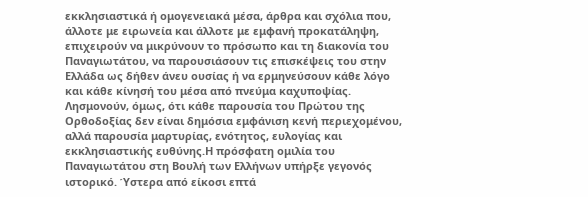εκκλησιαστικά ή ομογενειακά μέσα, άρθρα και σχόλια που, άλλοτε με ειρωνεία και άλλοτε με εμφανή προκατάληψη, επιχειρούν να μικρύνουν το πρόσωπο και τη διακονία του Παναγιωτάτου, να παρουσιάσουν τις επισκέψεις του στην Ελλάδα ως δήθεν άνευ ουσίας ή να ερμηνεύσουν κάθε λόγο και κάθε κίνησή του μέσα από πνεύμα καχυποψίας. Λησμονούν, όμως, ότι κάθε παρουσία του Πρώτου της Ορθοδοξίας δεν είναι δημόσια εμφάνιση κενή περιεχομένου, αλλά παρουσία μαρτυρίας, ενότητος, ευλογίας και εκκλησιαστικής ευθύνης.Η πρόσφατη ομιλία του Παναγιωτάτου στη Βουλή των Ελλήνων υπήρξε γεγονός ιστορικό. Ύστερα από είκοσι επτά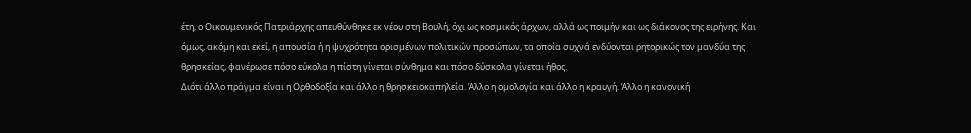έτη, ο Οικουμενικός Πατριάρχης απευθύνθηκε εκ νέου στη Βουλή, όχι ως κοσμικός άρχων, αλλά ως ποιμήν και ως διάκονος της ειρήνης. Και όμως, ακόμη και εκεί, η απουσία ή η ψυχρότητα ορισμένων πολιτικών προσώπων, τα οποία συχνά ενδύονται ρητορικώς τον μανδύα της θρησκείας, φανέρωσε πόσο εύκολα η πίστη γίνεται σύνθημα και πόσο δύσκολα γίνεται ήθος.
Διότι άλλο πράγμα είναι η Ορθοδοξία και άλλο η θρησκειοκαπηλεία. Άλλο η ομολογία και άλλο η κραυγή. Άλλο η κανονική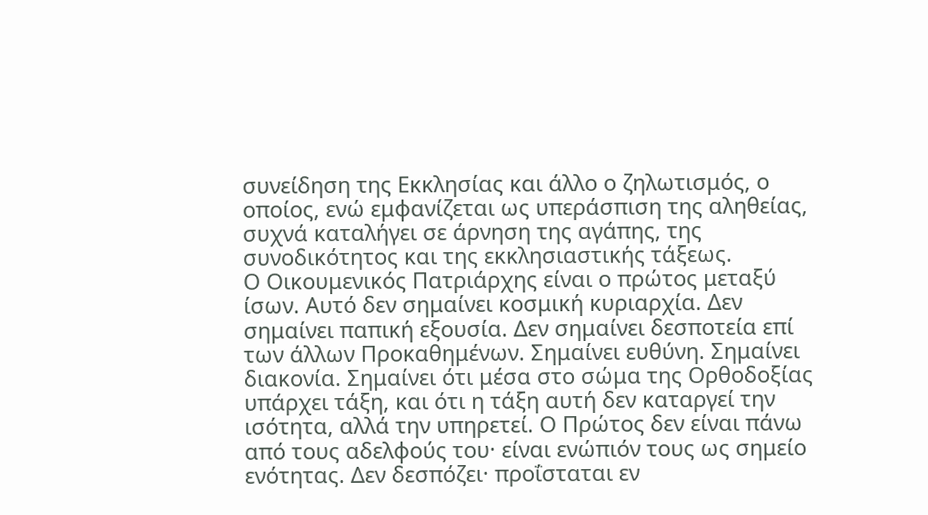συνείδηση της Εκκλησίας και άλλο ο ζηλωτισμός, ο οποίος, ενώ εμφανίζεται ως υπεράσπιση της αληθείας, συχνά καταλήγει σε άρνηση της αγάπης, της συνοδικότητος και της εκκλησιαστικής τάξεως.
Ο Οικουμενικός Πατριάρχης είναι ο πρώτος μεταξύ ίσων. Αυτό δεν σημαίνει κοσμική κυριαρχία. Δεν σημαίνει παπική εξουσία. Δεν σημαίνει δεσποτεία επί των άλλων Προκαθημένων. Σημαίνει ευθύνη. Σημαίνει διακονία. Σημαίνει ότι μέσα στο σώμα της Ορθοδοξίας υπάρχει τάξη, και ότι η τάξη αυτή δεν καταργεί την ισότητα, αλλά την υπηρετεί. Ο Πρώτος δεν είναι πάνω από τους αδελφούς του· είναι ενώπιόν τους ως σημείο ενότητας. Δεν δεσπόζει· προΐσταται εν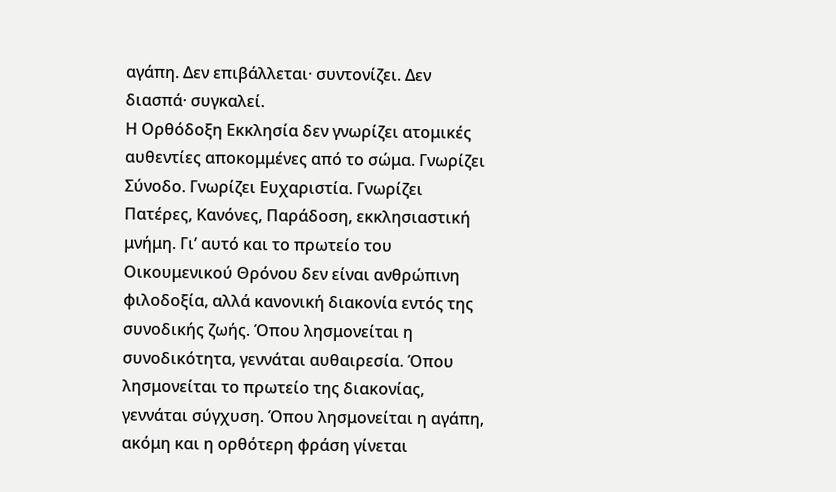αγάπη. Δεν επιβάλλεται· συντονίζει. Δεν διασπά· συγκαλεί.
Η Ορθόδοξη Εκκλησία δεν γνωρίζει ατομικές αυθεντίες αποκομμένες από το σώμα. Γνωρίζει Σύνοδο. Γνωρίζει Ευχαριστία. Γνωρίζει Πατέρες, Κανόνες, Παράδοση, εκκλησιαστική μνήμη. Γι’ αυτό και το πρωτείο του Οικουμενικού Θρόνου δεν είναι ανθρώπινη φιλοδοξία, αλλά κανονική διακονία εντός της συνοδικής ζωής. Όπου λησμονείται η συνοδικότητα, γεννάται αυθαιρεσία. Όπου λησμονείται το πρωτείο της διακονίας, γεννάται σύγχυση. Όπου λησμονείται η αγάπη, ακόμη και η ορθότερη φράση γίνεται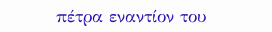πέτρα εναντίον του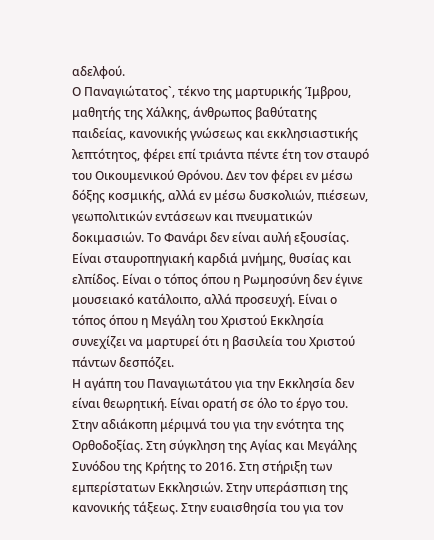αδελφού.
Ο Παναγιώτατος`, τέκνο της μαρτυρικής Ίμβρου, μαθητής της Χάλκης, άνθρωπος βαθύτατης παιδείας, κανονικής γνώσεως και εκκλησιαστικής λεπτότητος, φέρει επί τριάντα πέντε έτη τον σταυρό του Οικουμενικού Θρόνου. Δεν τον φέρει εν μέσω δόξης κοσμικής, αλλά εν μέσω δυσκολιών, πιέσεων, γεωπολιτικών εντάσεων και πνευματικών δοκιμασιών. Το Φανάρι δεν είναι αυλή εξουσίας. Είναι σταυροπηγιακή καρδιά μνήμης, θυσίας και ελπίδος. Είναι ο τόπος όπου η Ρωμηοσύνη δεν έγινε μουσειακό κατάλοιπο, αλλά προσευχή. Είναι ο τόπος όπου η Μεγάλη του Χριστού Εκκλησία συνεχίζει να μαρτυρεί ότι η βασιλεία του Χριστού πάντων δεσπόζει.
Η αγάπη του Παναγιωτάτου για την Εκκλησία δεν είναι θεωρητική. Είναι ορατή σε όλο το έργο του. Στην αδιάκοπη μέριμνά του για την ενότητα της Ορθοδοξίας. Στη σύγκληση της Αγίας και Μεγάλης Συνόδου της Κρήτης το 2016. Στη στήριξη των εμπερίστατων Εκκλησιών. Στην υπεράσπιση της κανονικής τάξεως. Στην ευαισθησία του για τον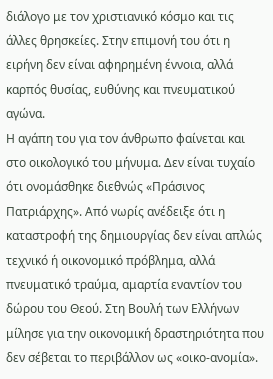διάλογο με τον χριστιανικό κόσμο και τις άλλες θρησκείες. Στην επιμονή του ότι η ειρήνη δεν είναι αφηρημένη έννοια, αλλά καρπός θυσίας, ευθύνης και πνευματικού αγώνα.
Η αγάπη του για τον άνθρωπο φαίνεται και στο οικολογικό του μήνυμα. Δεν είναι τυχαίο ότι ονομάσθηκε διεθνώς «Πράσινος Πατριάρχης». Από νωρίς ανέδειξε ότι η καταστροφή της δημιουργίας δεν είναι απλώς τεχνικό ή οικονομικό πρόβλημα, αλλά πνευματικό τραύμα, αμαρτία εναντίον του δώρου του Θεού. Στη Βουλή των Ελλήνων μίλησε για την οικονομική δραστηριότητα που δεν σέβεται το περιβάλλον ως «οικο-ανομία».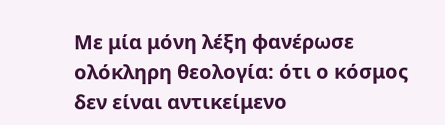Με μία μόνη λέξη φανέρωσε ολόκληρη θεολογία: ότι ο κόσμος δεν είναι αντικείμενο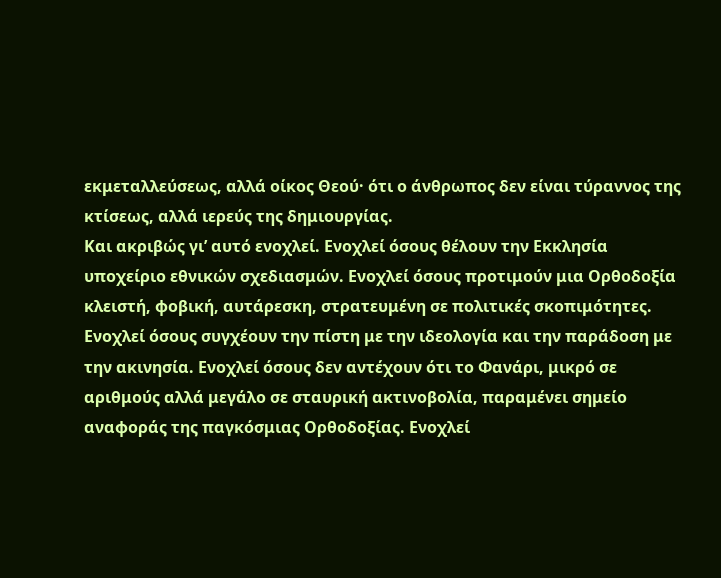εκμεταλλεύσεως, αλλά οίκος Θεού· ότι ο άνθρωπος δεν είναι τύραννος της κτίσεως, αλλά ιερεύς της δημιουργίας.
Και ακριβώς γι’ αυτό ενοχλεί. Ενοχλεί όσους θέλουν την Εκκλησία υποχείριο εθνικών σχεδιασμών. Ενοχλεί όσους προτιμούν μια Ορθοδοξία κλειστή, φοβική, αυτάρεσκη, στρατευμένη σε πολιτικές σκοπιμότητες. Ενοχλεί όσους συγχέουν την πίστη με την ιδεολογία και την παράδοση με την ακινησία. Ενοχλεί όσους δεν αντέχουν ότι το Φανάρι, μικρό σε αριθμούς αλλά μεγάλο σε σταυρική ακτινοβολία, παραμένει σημείο αναφοράς της παγκόσμιας Ορθοδοξίας. Ενοχλεί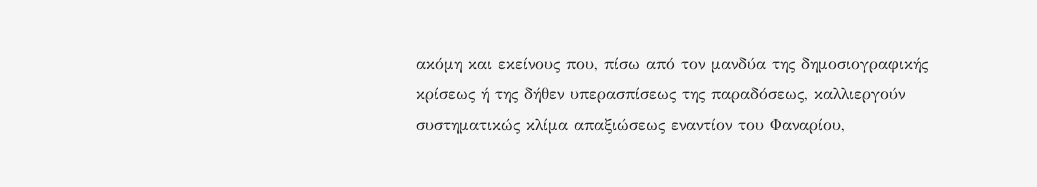ακόμη και εκείνους που, πίσω από τον μανδύα της δημοσιογραφικής κρίσεως ή της δήθεν υπερασπίσεως της παραδόσεως, καλλιεργούν συστηματικώς κλίμα απαξιώσεως εναντίον του Φαναρίου,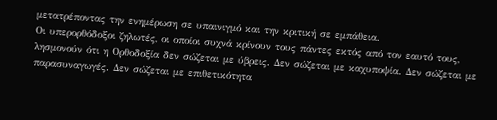μετατρέποντας την ενημέρωση σε υπαινιγμό και την κριτική σε εμπάθεια.
Οι υπερορθόδοξοι ζηλωτές, οι οποίοι συχνά κρίνουν τους πάντες εκτός από τον εαυτό τους, λησμονούν ότι η Ορθοδοξία δεν σώζεται με ύβρεις. Δεν σώζεται με καχυποψία. Δεν σώζεται με παρασυναγωγές. Δεν σώζεται με επιθετικότητα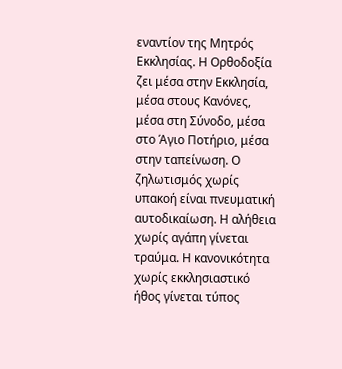εναντίον της Μητρός Εκκλησίας. Η Ορθοδοξία ζει μέσα στην Εκκλησία, μέσα στους Κανόνες, μέσα στη Σύνοδο, μέσα στο Άγιο Ποτήριο, μέσα στην ταπείνωση. Ο ζηλωτισμός χωρίς υπακοή είναι πνευματική αυτοδικαίωση. Η αλήθεια χωρίς αγάπη γίνεται τραύμα. Η κανονικότητα χωρίς εκκλησιαστικό ήθος γίνεται τύπος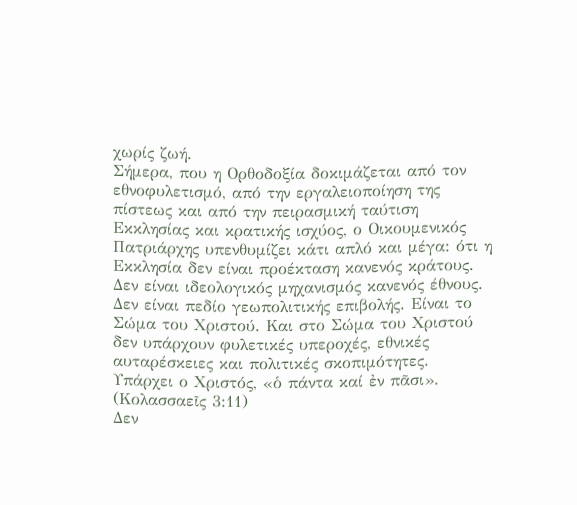χωρίς ζωή.
Σήμερα, που η Ορθοδοξία δοκιμάζεται από τον εθνοφυλετισμό, από την εργαλειοποίηση της πίστεως και από την πειρασμική ταύτιση Εκκλησίας και κρατικής ισχύος, ο Οικουμενικός Πατριάρχης υπενθυμίζει κάτι απλό και μέγα: ότι η Εκκλησία δεν είναι προέκταση κανενός κράτους. Δεν είναι ιδεολογικός μηχανισμός κανενός έθνους. Δεν είναι πεδίο γεωπολιτικής επιβολής. Είναι το Σώμα του Χριστού. Και στο Σώμα του Χριστού δεν υπάρχουν φυλετικές υπεροχές, εθνικές αυταρέσκειες και πολιτικές σκοπιμότητες. Υπάρχει ο Χριστός, «ὁ πάντα καί ἐν πᾶσι». (Κολασσαεῖς 3:11)
Δεν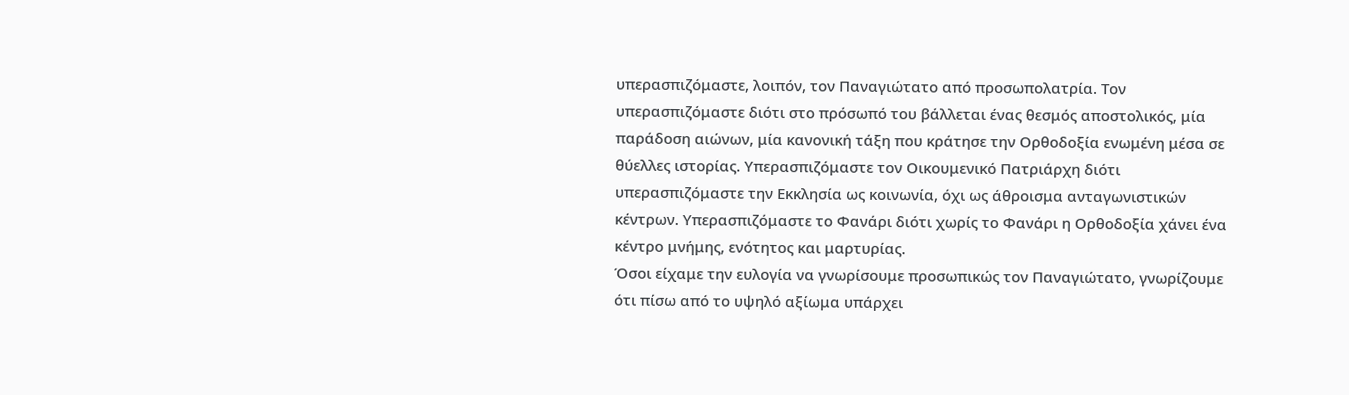υπερασπιζόμαστε, λοιπόν, τον Παναγιώτατο από προσωπολατρία. Τον υπερασπιζόμαστε διότι στο πρόσωπό του βάλλεται ένας θεσμός αποστολικός, μία παράδοση αιώνων, μία κανονική τάξη που κράτησε την Ορθοδοξία ενωμένη μέσα σε θύελλες ιστορίας. Υπερασπιζόμαστε τον Οικουμενικό Πατριάρχη διότι υπερασπιζόμαστε την Εκκλησία ως κοινωνία, όχι ως άθροισμα ανταγωνιστικών κέντρων. Υπερασπιζόμαστε το Φανάρι διότι χωρίς το Φανάρι η Ορθοδοξία χάνει ένα κέντρο μνήμης, ενότητος και μαρτυρίας.
Όσοι είχαμε την ευλογία να γνωρίσουμε προσωπικώς τον Παναγιώτατο, γνωρίζουμε ότι πίσω από το υψηλό αξίωμα υπάρχει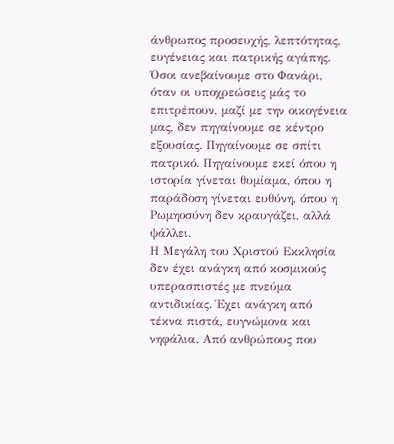άνθρωπος προσευχής, λεπτότητας, ευγένειας και πατρικής αγάπης. Όσοι ανεβαίνουμε στο Φανάρι, όταν οι υποχρεώσεις μάς το επιτρέπουν, μαζί με την οικογένεια μας, δεν πηγαίνουμε σε κέντρο εξουσίας. Πηγαίνουμε σε σπίτι πατρικό. Πηγαίνουμε εκεί όπου η ιστορία γίνεται θυμίαμα, όπου η παράδοση γίνεται ευθύνη, όπου η Ρωμηοσύνη δεν κραυγάζει, αλλά ψάλλει.
Η Μεγάλη του Χριστού Εκκλησία δεν έχει ανάγκη από κοσμικούς υπερασπιστές με πνεύμα αντιδικίας. Έχει ανάγκη από τέκνα πιστά, ευγνώμονα και νηφάλια. Από ανθρώπους που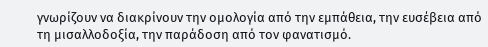γνωρίζουν να διακρίνουν την ομολογία από την εμπάθεια, την ευσέβεια από τη μισαλλοδοξία, την παράδοση από τον φανατισμό.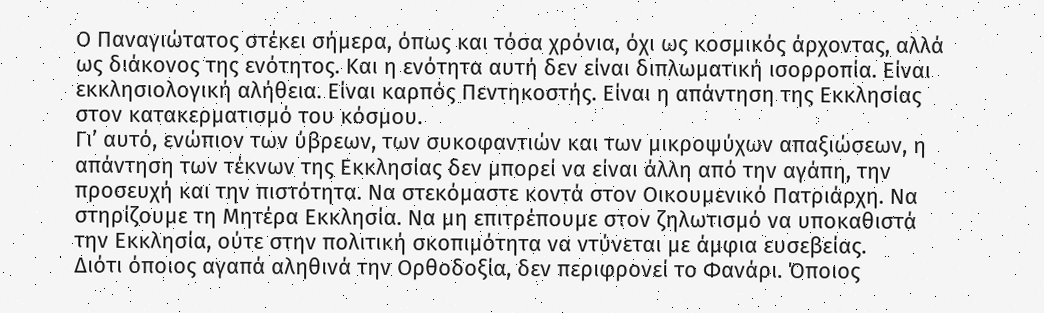Ο Παναγιώτατος στέκει σήμερα, όπως και τόσα χρόνια, όχι ως κοσμικός άρχοντας, αλλά ως διάκονος της ενότητος. Και η ενότητα αυτή δεν είναι διπλωματική ισορροπία. Είναι εκκλησιολογική αλήθεια. Είναι καρπός Πεντηκοστής. Είναι η απάντηση της Εκκλησίας στον κατακερματισμό του κόσμου.
Γι’ αυτό, ενώπιον των ύβρεων, των συκοφαντιών και των μικροψύχων απαξιώσεων, η απάντηση των τέκνων της Εκκλησίας δεν μπορεί να είναι άλλη από την αγάπη, την προσευχή και την πιστότητα. Να στεκόμαστε κοντά στον Οικουμενικό Πατριάρχη. Να στηρίζουμε τη Μητέρα Εκκλησία. Να μη επιτρέπουμε στον ζηλωτισμό να υποκαθιστά την Εκκλησία, ούτε στην πολιτική σκοπιμότητα να ντύνεται με άμφια ευσεβείας.
Διότι όποιος αγαπά αληθινά την Ορθοδοξία, δεν περιφρονεί το Φανάρι. Όποιος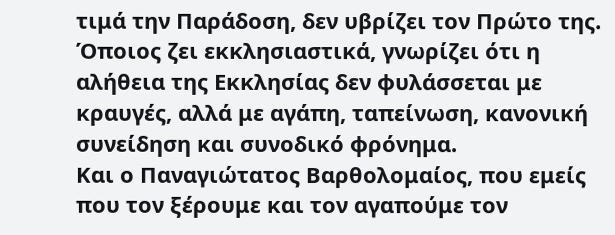τιμά την Παράδοση, δεν υβρίζει τον Πρώτο της. Όποιος ζει εκκλησιαστικά, γνωρίζει ότι η αλήθεια της Εκκλησίας δεν φυλάσσεται με κραυγές, αλλά με αγάπη, ταπείνωση, κανονική συνείδηση και συνοδικό φρόνημα.
Και ο Παναγιώτατος Βαρθολομαίος, που εμείς που τον ξέρουμε και τον αγαπούμε τον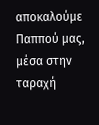αποκαλούμε Παππού μας, μέσα στην ταραχή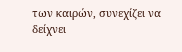των καιρών, συνεχίζει να δείχνει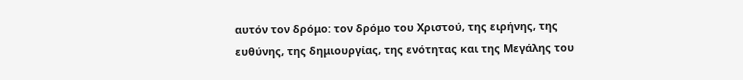αυτόν τον δρόμο: τον δρόμο του Χριστού, της ειρήνης, της ευθύνης, της δημιουργίας, της ενότητας και της Μεγάλης του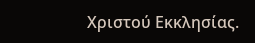Χριστού Εκκλησίας.